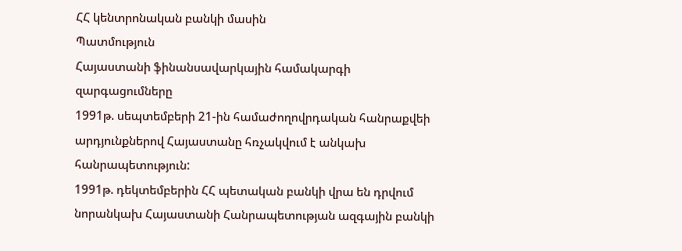ՀՀ կենտրոնական բանկի մասին
Պատմություն
Հայաստանի ֆինանսավարկային համակարգի զարգացումները
1991թ. սեպտեմբերի 21-ին համաժողովրդական հանրաքվեի արդյունքներով Հայաստանը հռչակվում է անկախ հանրապետություն:
1991թ. դեկտեմբերին ՀՀ պետական բանկի վրա են դրվում նորանկախ Հայաստանի Հանրապետության ազգային բանկի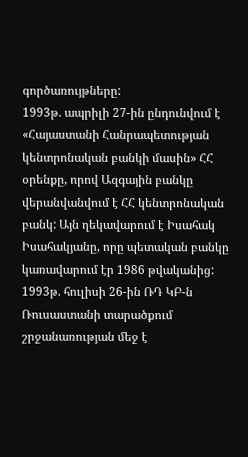գործառույթները:
1993թ. ապրիլի 27-ին ընդունվում է «Հայաստանի Հանրապետության կենտրոնական բանկի մասին» ՀՀ օրենքը, որով Ազգային բանկը վերանվանվում է ՀՀ կենտրոնական բանկ: Այն ղեկավարում է Իսահակ Իսահակյանը, որը պետական բանկը կառավարում էր 1986 թվականից:
1993թ. հուլիսի 26-ին ՌԴ ԿԲ-ն Ռուսաստանի տարածքում շրջանառության մեջ է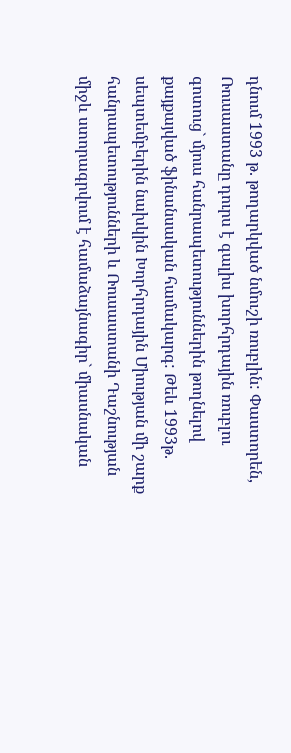դնում 1993 թ. թողարկված նմուշի ռուբլին: Փաստորեն, Ռուսաստանը դուրս է գալիս խորհրդային ռուբլու գոտուց` մյուս հանրապետություններին թողնելով քայքայված ֆինանսական համակարգ: Թեև 1993թ. սեպտեմբերին նախկին Խորհրդային Միության մի շարք հանրապետությունների և Ռուսաստանի Դաշնության միջև ստորագրվում է համաձայնագիր` միասնական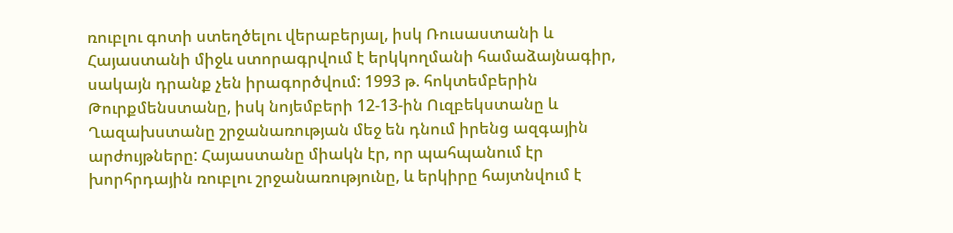ռուբլու գոտի ստեղծելու վերաբերյալ, իսկ Ռուսաստանի և Հայաստանի միջև ստորագրվում է երկկողմանի համաձայնագիր, սակայն դրանք չեն իրագործվում: 1993 թ. հոկտեմբերին Թուրքմենստանը, իսկ նոյեմբերի 12-13-ին Ուզբեկստանը և Ղազախստանը շրջանառության մեջ են դնում իրենց ազգային արժույթները: Հայաստանը միակն էր, որ պահպանում էր խորհրդային ռուբլու շրջանառությունը, և երկիրը հայտնվում է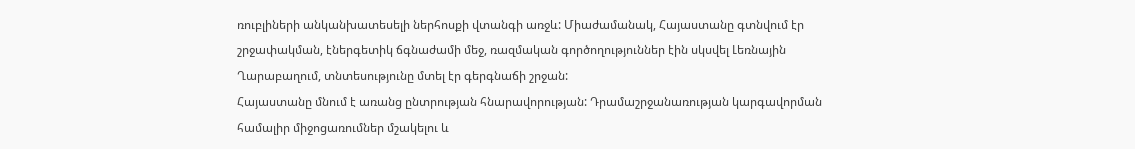ռուբլիների անկանխատեսելի ներհոսքի վտանգի առջև: Միաժամանակ, Հայաստանը գտնվում էր շրջափակման, էներգետիկ ճգնաժամի մեջ, ռազմական գործողություններ էին սկսվել Լեռնային Ղարաբաղում, տնտեսությունը մտել էր գերգնաճի շրջան:
Հայաստանը մնում է առանց ընտրության հնարավորության: Դրամաշրջանառության կարգավորման համալիր միջոցառումներ մշակելու և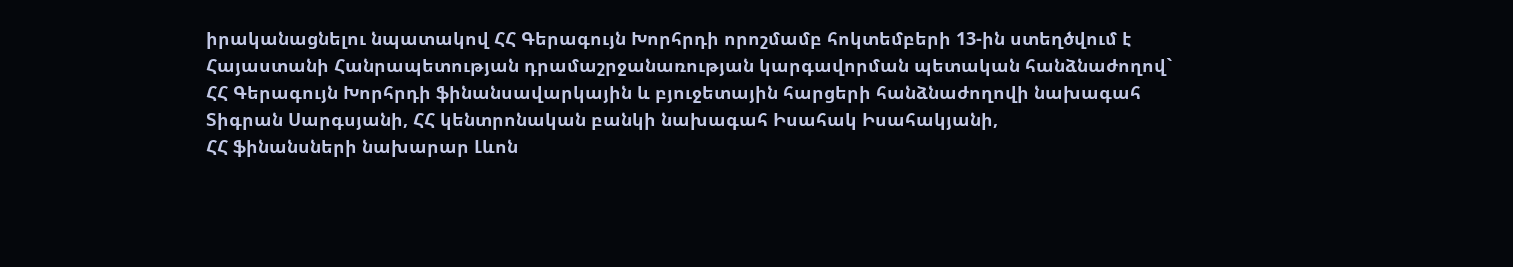իրականացնելու նպատակով ՀՀ Գերագույն Խորհրդի որոշմամբ հոկտեմբերի 13-ին ստեղծվում է Հայաստանի Հանրապետության դրամաշրջանառության կարգավորման պետական հանձնաժողով` ՀՀ Գերագույն Խորհրդի ֆինանսավարկային և բյուջետային հարցերի հանձնաժողովի նախագահ Տիգրան Սարգսյանի, ՀՀ կենտրոնական բանկի նախագահ Իսահակ Իսահակյանի,
ՀՀ ֆինանսների նախարար Լևոն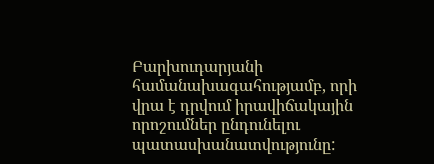Բարխուդարյանի համանախագահությամբ, որի վրա է դրվում իրավիճակային որոշումներ ընդունելու պատասխանատվությունը: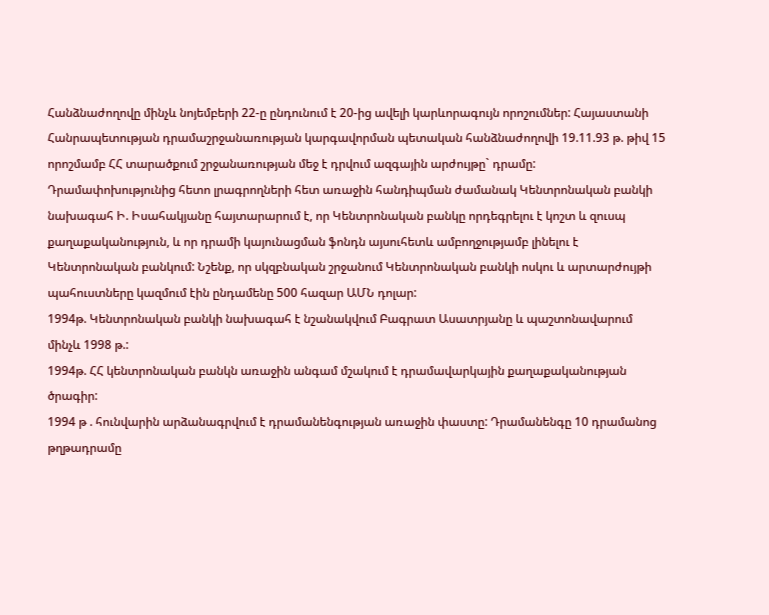Հանձնաժողովը մինչև նոյեմբերի 22-ը ընդունում է 20-ից ավելի կարևորագույն որոշումներ: Հայաստանի Հանրապետության դրամաշրջանառության կարգավորման պետական հանձնաժողովի 19.11.93 թ. թիվ 15 որոշմամբ ՀՀ տարածքում շրջանառության մեջ է դրվում ազգային արժույթը` դրամը:
Դրամափոխությունից հետո լրագրողների հետ առաջին հանդիպման ժամանակ Կենտրոնական բանկի նախագահ Ի. Իսահակյանը հայտարարում է, որ Կենտրոնական բանկը որդեգրելու է կոշտ և զուսպ քաղաքականություն, և որ դրամի կայունացման ֆոնդն այսուհետև ամբողջությամբ լինելու է Կենտրոնական բանկում: Նշենք, որ սկզբնական շրջանում Կենտրոնական բանկի ոսկու և արտարժույթի պահուստները կազմում էին ընդամենը 500 հազար ԱՄՆ դոլար:
1994թ. Կենտրոնական բանկի նախագահ է նշանակվում Բագրատ Ասատրյանը և պաշտոնավարում մինչև 1998 թ.:
1994թ. ՀՀ կենտրոնական բանկն առաջին անգամ մշակում է դրամավարկային քաղաքականության ծրագիր:
1994 թ . հունվարին արձանագրվում է դրամանենգության առաջին փաստը: Դրամանենգը 10 դրամանոց թղթադրամը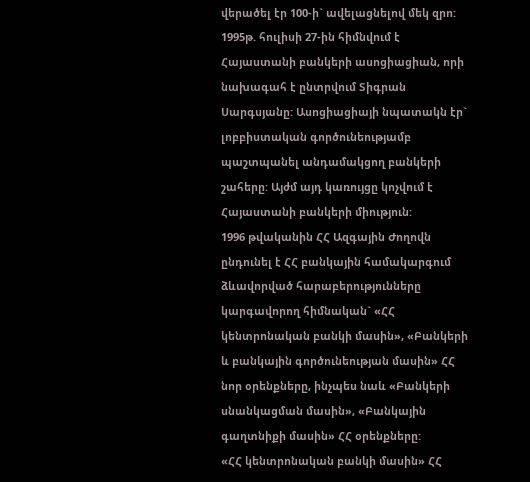վերածել էր 100-ի` ավելացնելով մեկ զրո:
1995թ. հուլիսի 27-ին հիմնվում է Հայաստանի բանկերի ասոցիացիան, որի նախագահ է ընտրվում Տիգրան Սարգսյանը: Ասոցիացիայի նպատակն էր` լոբբիստական գործունեությամբ պաշտպանել անդամակցող բանկերի շահերը: Այժմ այդ կառույցը կոչվում է Հայաստանի բանկերի միություն:
1996 թվականին ՀՀ Ազգային Ժողովն ընդունել է ՀՀ բանկային համակարգում ձևավորված հարաբերությունները կարգավորող հիմնական` «ՀՀ կենտրոնական բանկի մասին», «Բանկերի և բանկային գործունեության մասին» ՀՀ նոր օրենքները, ինչպես նաև «Բանկերի սնանկացման մասին», «Բանկային գաղտնիքի մասին» ՀՀ օրենքները:
«ՀՀ կենտրոնական բանկի մասին» ՀՀ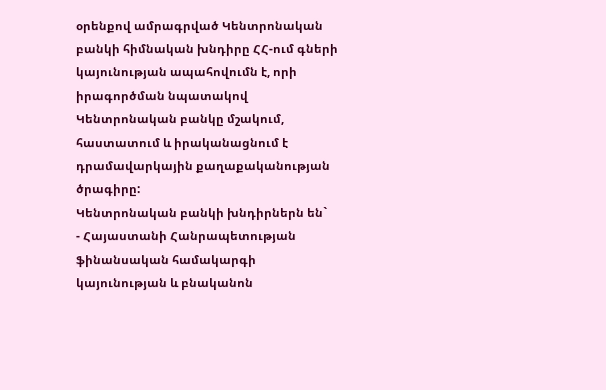օրենքով ամրագրված Կենտրոնական բանկի հիմնական խնդիրը ՀՀ-ում գների կայունության ապահովումն է, որի իրագործման նպատակով Կենտրոնական բանկը մշակում, հաստատում և իրականացնում է դրամավարկային քաղաքականության ծրագիրը:
Կենտրոնական բանկի խնդիրներն են`
- Հայաստանի Հանրապետության ֆինանսական համակարգի կայունության և բնականոն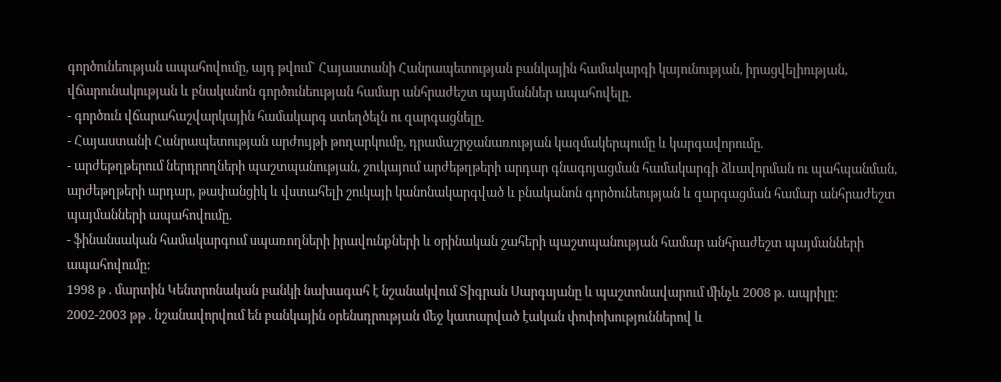գործունեության ապահովումը, այդ թվում` Հայաստանի Հանրապետության բանկային համակարգի կայունության, իրացվելիության, վճարունակության և բնականոն գործունեության համար անհրաժեշտ պայմաններ ապահովելը.
- գործուն վճարահաշվարկային համակարգ ստեղծելն ու զարգացնելը.
- Հայաստանի Հանրապետության արժույթի թողարկումը, դրամաշրջանառության կազմակերպումը և կարգավորումը.
- արժեթղթերում ներդրողների պաշտպանության, շուկայում արժեթղթերի արդար գնագոյացման համակարգի ձևավորման ու պահպանման, արժեթղթերի արդար, թափանցիկ և վստահելի շուկայի կանոնակարգված և բնականոն գործունեության և զարգացման համար անհրաժեշտ պայմանների ապահովումը.
- ֆինանսական համակարգում սպառողների իրավունքների և օրինական շահերի պաշտպանության համար անհրաժեշտ պայմանների ապահովումը:
1998 թ . մարտին Կենտրոնական բանկի նախագահ է նշանակվում Տիգրան Սարգսյանը և պաշտոնավարում մինչև 2008 թ. ապրիլը:
2002-2003 թթ . նշանավորվում են բանկային օրենսդրության մեջ կատարված էական փոփոխություններով և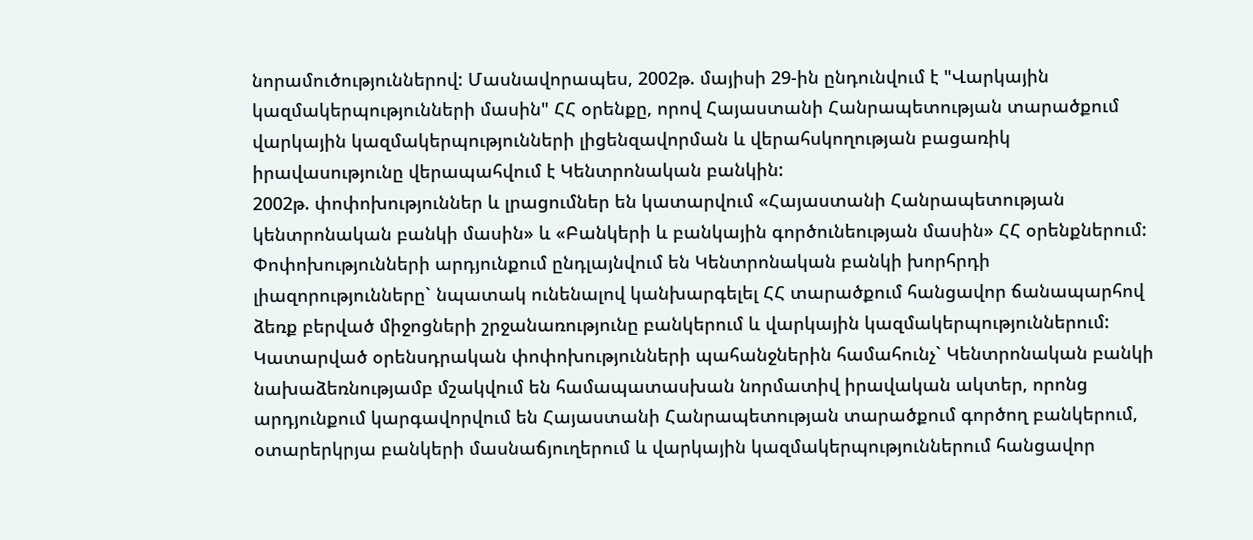նորամուծություններով: Մասնավորապես, 2002թ. մայիսի 29-ին ընդունվում է "Վարկային կազմակերպությունների մասին" ՀՀ օրենքը, որով Հայաստանի Հանրապետության տարածքում վարկային կազմակերպությունների լիցենզավորման և վերահսկողության բացառիկ իրավասությունը վերապահվում է Կենտրոնական բանկին:
2002թ. փոփոխություններ և լրացումներ են կատարվում «Հայաստանի Հանրապետության կենտրոնական բանկի մասին» և «Բանկերի և բանկային գործունեության մասին» ՀՀ օրենքներում: Փոփոխությունների արդյունքում ընդլայնվում են Կենտրոնական բանկի խորհրդի լիազորությունները` նպատակ ունենալով կանխարգելել ՀՀ տարածքում հանցավոր ճանապարհով ձեռք բերված միջոցների շրջանառությունը բանկերում և վարկային կազմակերպություններում: Կատարված օրենսդրական փոփոխությունների պահանջներին համահունչ` Կենտրոնական բանկի նախաձեռնությամբ մշակվում են համապատասխան նորմատիվ իրավական ակտեր, որոնց արդյունքում կարգավորվում են Հայաստանի Հանրապետության տարածքում գործող բանկերում, օտարերկրյա բանկերի մասնաճյուղերում և վարկային կազմակերպություններում հանցավոր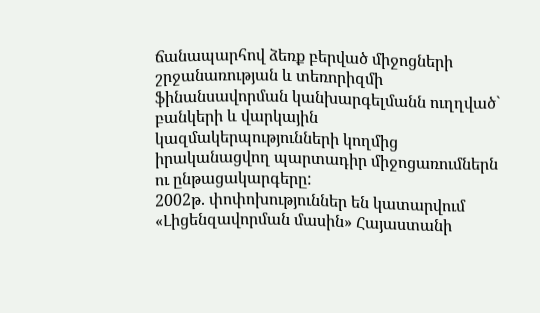ճանապարհով ձեռք բերված միջոցների շրջանառության և տեռորիզմի ֆինանսավորման կանխարգելմանն ուղղված` բանկերի և վարկային կազմակերպությունների կողմից իրականացվող պարտադիր միջոցառումներն ու ընթացակարգերը:
2002թ. փոփոխություններ են կատարվում «Լիցենզավորման մասին» Հայաստանի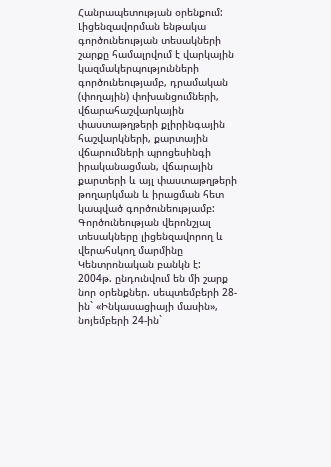Հանրապետության օրենքում: Լիցենզավորման ենթակա գործունեության տեսակների շարքը համալրվում է վարկային կազմակերպությունների գործունեությամբ, դրամական (փողային) փոխանցումների, վճարահաշվարկային փաստաթղթերի քլիրինգային հաշվարկների, քարտային վճարումների պրոցեսինգի իրականացման, վճարային քարտերի և այլ փաստաթղթերի թողարկման և իրացման հետ կապված գործունեությամբ: Գործունեության վերոնշյալ տեսակները լիցենզավորող և վերահսկող մարմինը Կենտրոնական բանկն է:
2004թ. ընդունվում են մի շարք նոր օրենքներ. սեպտեմբերի 28-ին` «Ինկասացիայի մասին», նոյեմբերի 24-ին`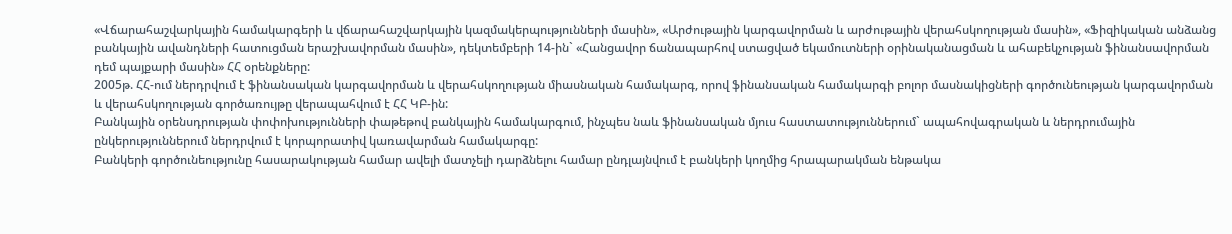«Վճարահաշվարկային համակարգերի և վճարահաշվարկային կազմակերպությունների մասին», «Արժութային կարգավորման և արժութային վերահսկողության մասին», «Ֆիզիկական անձանց բանկային ավանդների հատուցման երաշխավորման մասին», դեկտեմբերի 14-ին` «Հանցավոր ճանապարհով ստացված եկամուտների օրինականացման և ահաբեկչության ֆինանսավորման դեմ պայքարի մասին» ՀՀ օրենքները:
2005թ. ՀՀ-ում ներդրվում է ֆինանսական կարգավորման և վերահսկողության միասնական համակարգ, որով ֆինանսական համակարգի բոլոր մասնակիցների գործունեության կարգավորման և վերահսկողության գործառույթը վերապահվում է ՀՀ ԿԲ-ին:
Բանկային օրենսդրության փոփոխությունների փաթեթով բանկային համակարգում, ինչպես նաև ֆինանսական մյուս հաստատություններում` ապահովագրական և ներդրումային ընկերություններում ներդրվում է կորպորատիվ կառավարման համակարգը:
Բանկերի գործունեությունը հասարակության համար ավելի մատչելի դարձնելու համար ընդլայնվում է բանկերի կողմից հրապարակման ենթակա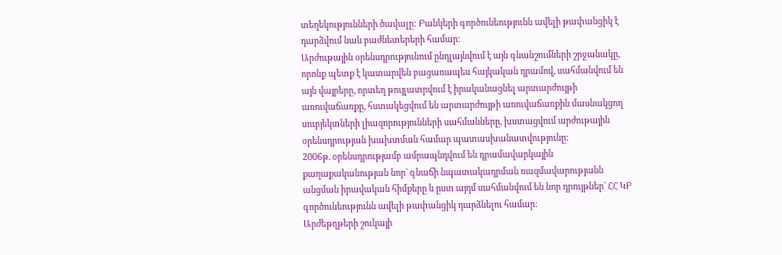տեղեկությունների ծավալը: Բանկերի գործունեությունն ավելի թափանցիկ է դարձվում նաև բաժնետերերի համար:
Արժութային օրենսդրությունում ընդլայնվում է այն գնանշումների շրջանակը, որոնք պետք է կատարվեն բացառապես հայկական դրամով, սահմանվում են այն վայրերը, որտեղ թույլատրվում է իրականացնել արտարժույթի առուվաճառքը, հստակեցվում են արտարժույթի առուվաճառքին մասնակցող սուբյեկտների լիազորությունների սահմանները, խստացվում արժութային օրենսդրության խախտման համար պատասխանատվությունը:
2006թ. օրենսդրությամբ ամրապնդվում են դրամավարկային քաղաքականության նոր` գնաճի նպատակադրման ռազմավարությանն անցման իրավական հիմքերը և ըստ այդմ սահմանվում են նոր դրույթներ` ՀՀ ԿԲ գործունեությունն ավելի թափանցիկ դարձնելու համար:
Արժեթղթերի շուկայի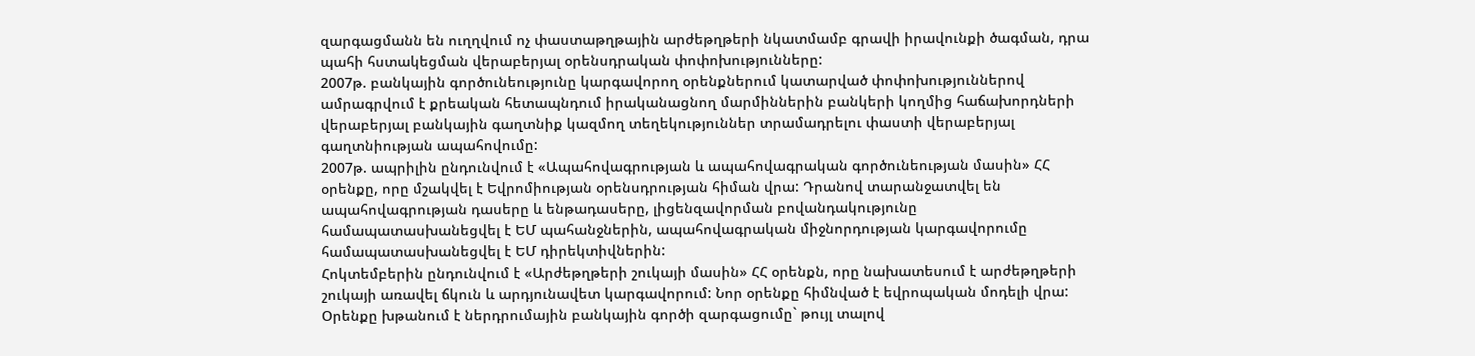զարգացմանն են ուղղվում ոչ փաստաթղթային արժեթղթերի նկատմամբ գրավի իրավունքի ծագման, դրա պահի հստակեցման վերաբերյալ օրենսդրական փոփոխությունները:
2007թ. բանկային գործունեությունը կարգավորող օրենքներում կատարված փոփոխություններով ամրագրվում է քրեական հետապնդում իրականացնող մարմիններին բանկերի կողմից հաճախորդների վերաբերյալ բանկային գաղտնիք կազմող տեղեկություններ տրամադրելու փաստի վերաբերյալ գաղտնիության ապահովումը:
2007թ. ապրիլին ընդունվում է «Ապահովագրության և ապահովագրական գործունեության մասին» ՀՀ օրենքը, որը մշակվել է Եվրոմիության օրենսդրության հիման վրա: Դրանով տարանջատվել են ապահովագրության դասերը և ենթադասերը, լիցենզավորման բովանդակությունը համապատասխանեցվել է ԵՄ պահանջներին, ապահովագրական միջնորդության կարգավորումը համապատասխանեցվել է ԵՄ դիրեկտիվներին:
Հոկտեմբերին ընդունվում է «Արժեթղթերի շուկայի մասին» ՀՀ օրենքն, որը նախատեսում է արժեթղթերի շուկայի առավել ճկուն և արդյունավետ կարգավորում: Նոր օրենքը հիմնված է եվրոպական մոդելի վրա: Օրենքը խթանում է ներդրումային բանկային գործի զարգացումը` թույլ տալով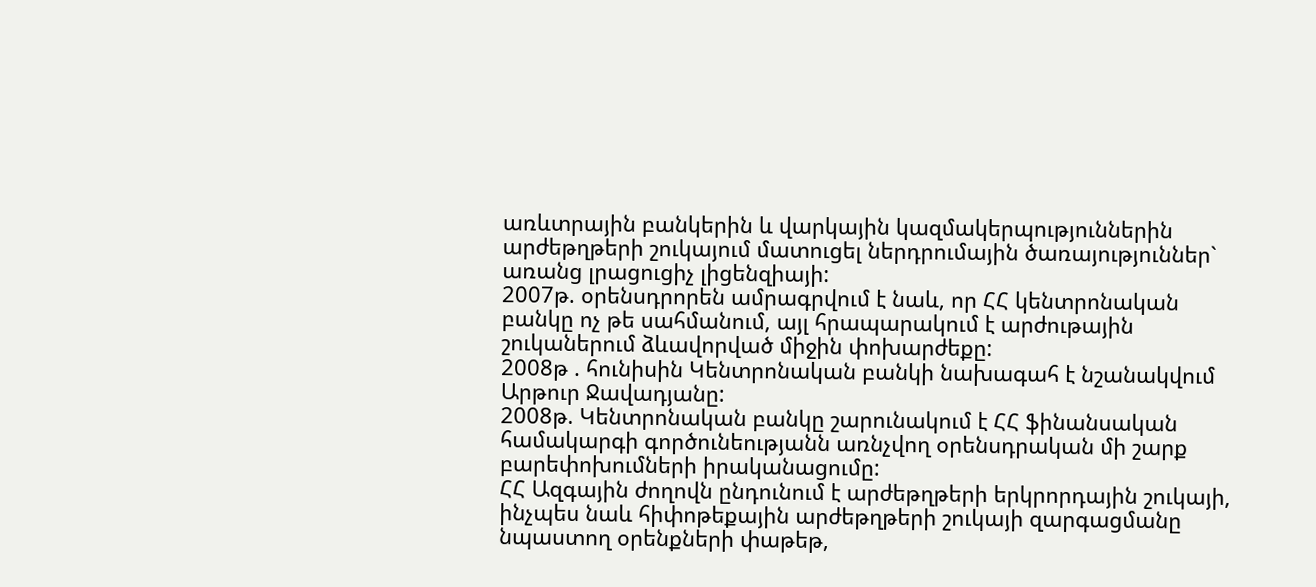առևտրային բանկերին և վարկային կազմակերպություններին արժեթղթերի շուկայում մատուցել ներդրումային ծառայություններ` առանց լրացուցիչ լիցենզիայի:
2007թ. օրենսդրորեն ամրագրվում է նաև, որ ՀՀ կենտրոնական բանկը ոչ թե սահմանում, այլ հրապարակում է արժութային շուկաներում ձևավորված միջին փոխարժեքը:
2008թ . հունիսին Կենտրոնական բանկի նախագահ է նշանակվում Արթուր Ջավադյանը:
2008թ. Կենտրոնական բանկը շարունակում է ՀՀ ֆինանսական համակարգի գործունեությանն առնչվող օրենսդրական մի շարք բարեփոխումների իրականացումը:
ՀՀ Ազգային ժողովն ընդունում է արժեթղթերի երկրորդային շուկայի, ինչպես նաև հիփոթեքային արժեթղթերի շուկայի զարգացմանը նպաստող օրենքների փաթեթ,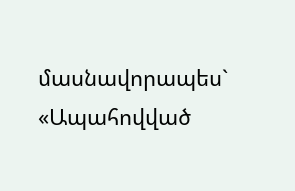մասնավորապես` «Ապահովված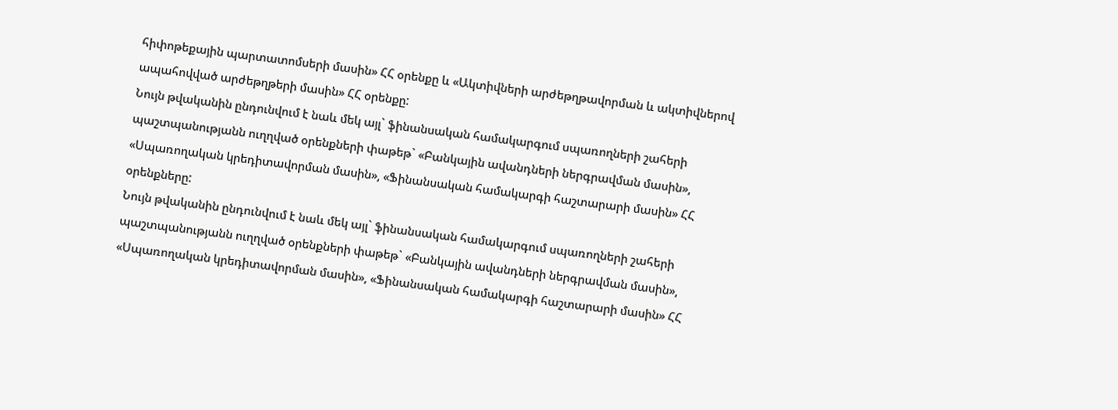հիփոթեքային պարտատոմսերի մասին» ՀՀ օրենքը և «Ակտիվների արժեթղթավորման և ակտիվներով ապահովված արժեթղթերի մասին» ՀՀ օրենքը:
Նույն թվականին ընդունվում է նաև մեկ այլ` ֆինանսական համակարգում սպառողների շահերի պաշտպանությանն ուղղված օրենքների փաթեթ` «Բանկային ավանդների ներգրավման մասին», «Սպառողական կրեդիտավորման մասին», «Ֆինանսական համակարգի հաշտարարի մասին» ՀՀ օրենքները:
Նույն թվականին ընդունվում է նաև մեկ այլ` ֆինանսական համակարգում սպառողների շահերի պաշտպանությանն ուղղված օրենքների փաթեթ` «Բանկային ավանդների ներգրավման մասին», «Սպառողական կրեդիտավորման մասին», «Ֆինանսական համակարգի հաշտարարի մասին» ՀՀ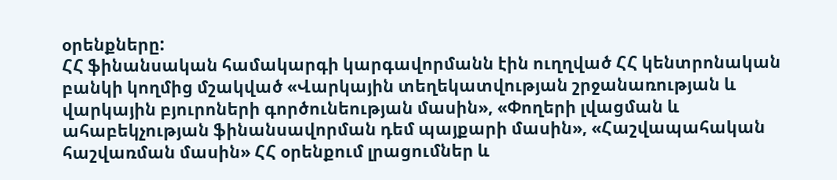օրենքները:
ՀՀ ֆինանսական համակարգի կարգավորմանն էին ուղղված ՀՀ կենտրոնական բանկի կողմից մշակված «Վարկային տեղեկատվության շրջանառության և վարկային բյուրոների գործունեության մասին», «Փողերի լվացման և ահաբեկչության ֆինանսավորման դեմ պայքարի մասին», «Հաշվապահական հաշվառման մասին» ՀՀ օրենքում լրացումներ և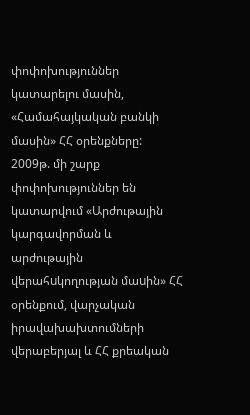փոփոխություններ կատարելու մասին, «Համահայկական բանկի մասին» ՀՀ օրենքները:
2009թ. մի շարք փոփոխություններ են կատարվում «Արժութային կարգավորման և արժութային վերահuկողության մաuին» ՀՀ օրենքում, վարչական իրավախախտումների վերաբերյալ և ՀՀ քրեական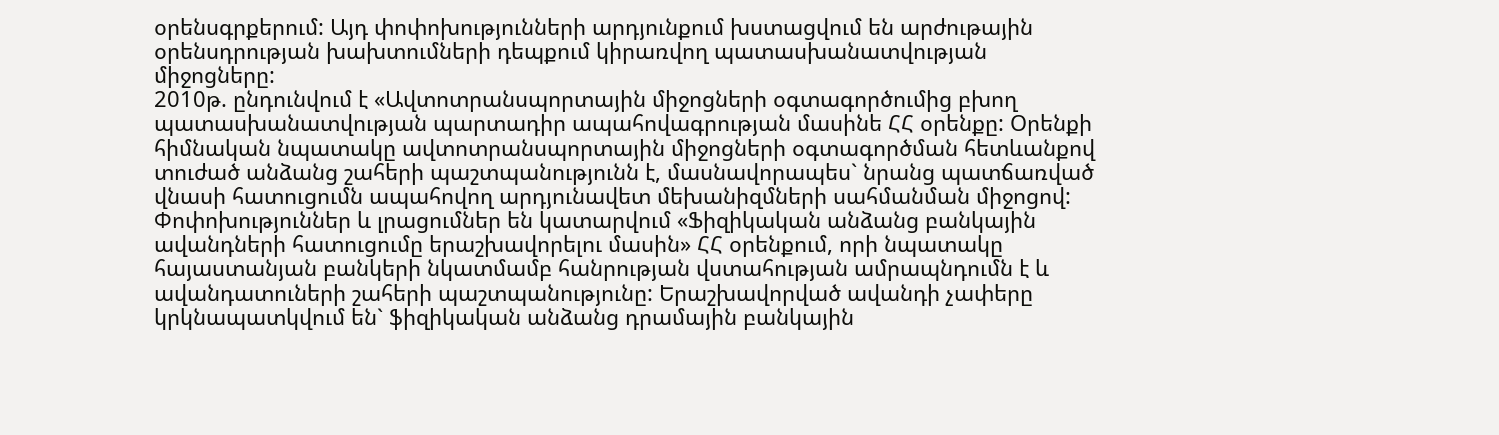օրենսգրքերում: Այդ փոփոխությունների արդյունքում խստացվում են արժութային օրենսդրության խախտումների դեպքում կիրառվող պատասխանատվության միջոցները:
2010թ. ընդունվում է «Ավտոտրանսպորտային միջոցների օգտագործումից բխող պատասխանատվության պարտադիր ապահովագրության մասինե ՀՀ օրենքը: Օրենքի հիմնական նպատակը ավտոտրանսպորտային միջոցների օգտագործման հետևանքով տուժած անձանց շահերի պաշտպանությունն է, մասնավորապես` նրանց պատճառված վնասի հատուցումն ապահովող արդյունավետ մեխանիզմների սահմանման միջոցով:
Փոփոխություններ և լրացումներ են կատարվում «Ֆիզիկական անձանց բանկային ավանդների հատուցումը երաշխավորելու մասին» ՀՀ օրենքում, որի նպատակը հայաստանյան բանկերի նկատմամբ հանրության վստահության ամրապնդումն է և ավանդատուների շահերի պաշտպանությունը: Երաշխավորված ավանդի չափերը կրկնապատկվում են` ֆիզիկական անձանց դրամային բանկային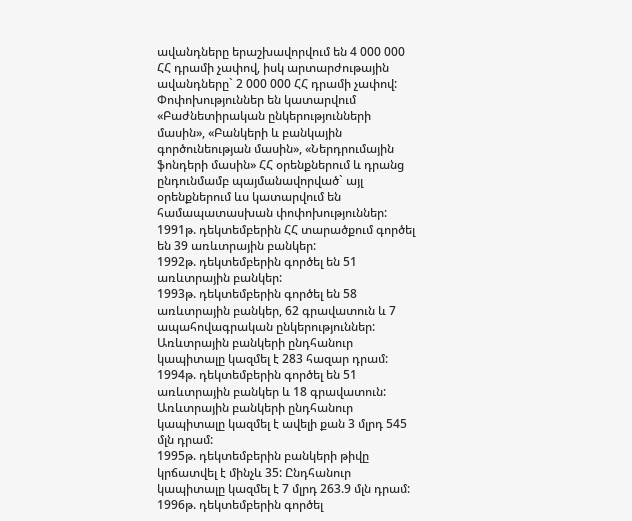ավանդները երաշխավորվում են 4 000 000 ՀՀ դրամի չափով, իսկ արտարժութային ավանդները` 2 000 000 ՀՀ դրամի չափով:
Փոփոխություններ են կատարվում «Բաժնետիրական ընկերությունների մասին», «Բանկերի և բանկային գործունեության մասին», «Ներդրումային ֆոնդերի մասին» ՀՀ օրենքներում և դրանց ընդունմամբ պայմանավորված` այլ օրենքներում ևս կատարվում են համապատասխան փոփոխություններ:
1991թ. դեկտեմբերին ՀՀ տարածքում գործել են 39 առևտրային բանկեր:
1992թ. դեկտեմբերին գործել են 51 առևտրային բանկեր:
1993թ. դեկտեմբերին գործել են 58 առևտրային բանկեր, 62 գրավատուն և 7 ապահովագրական ընկերություններ: Առևտրային բանկերի ընդհանուր կապիտալը կազմել է 283 հազար դրամ:
1994թ. դեկտեմբերին գործել են 51 առևտրային բանկեր և 18 գրավատուն: Առևտրային բանկերի ընդհանուր կապիտալը կազմել է ավելի քան 3 մլրդ 545 մլն դրամ:
1995թ. դեկտեմբերին բանկերի թիվը կրճատվել է մինչև 35: Ընդհանուր կապիտալը կազմել է 7 մլրդ 263.9 մլն դրամ:
1996թ. դեկտեմբերին գործել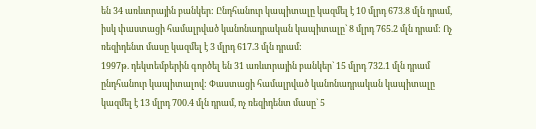են 34 առևտրային բանկեր: Ընդհանուր կապիտալը կազմել է 10 մլրդ 673.8 մլն դրամ, իսկ փաստացի համալրված կանոնադրական կապիտալը` 8 մլրդ 765.2 մլն դրամ: Ոչ ռեզիդենտ մասը կազմել է 3 մլրդ 617.3 մլն դրամ:
1997թ. դեկտեմբերին գործել են 31 առևտրային բանկեր` 15 մլրդ 732.1 մլն դրամ ընդհանուր կապիտալով: Փաստացի համալրված կանոնադրական կապիտալը կազմել է 13 մլրդ 700.4 մլն դրամ, ոչ ռեզիդենտ մասը` 5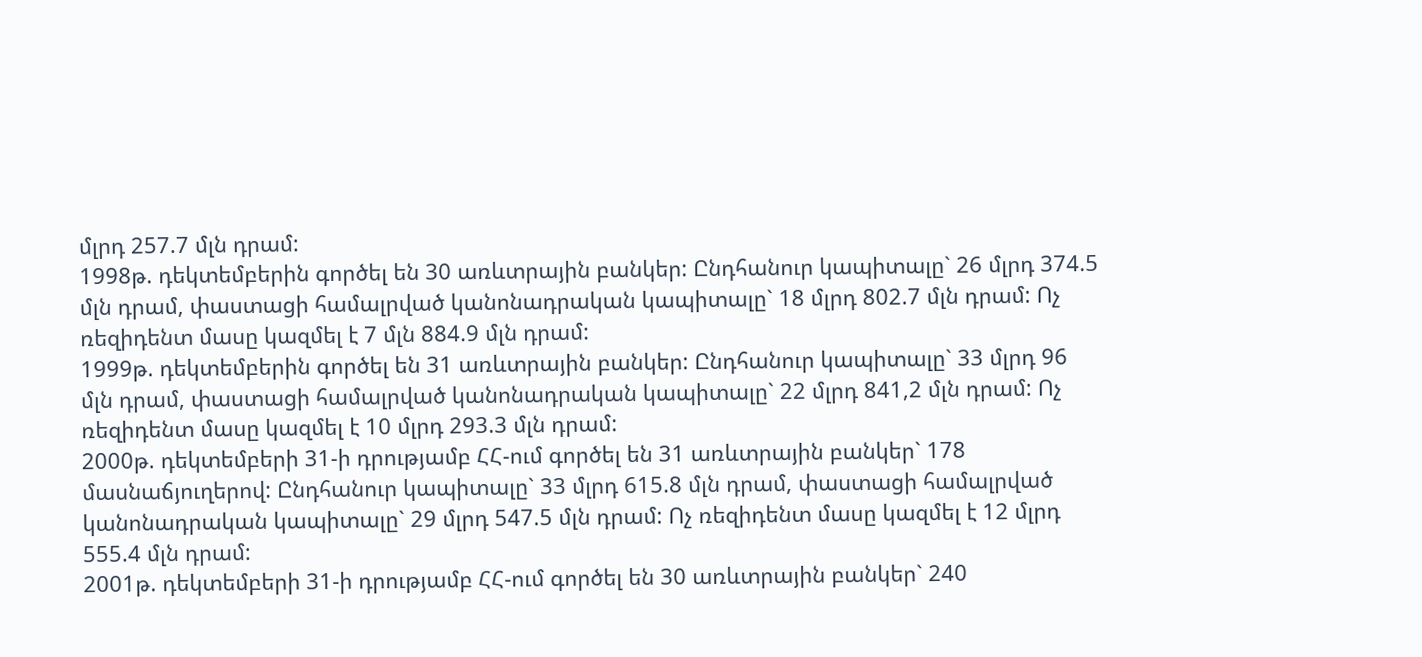մլրդ 257.7 մլն դրամ:
1998թ. դեկտեմբերին գործել են 30 առևտրային բանկեր: Ընդհանուր կապիտալը` 26 մլրդ 374.5 մլն դրամ, փաստացի համալրված կանոնադրական կապիտալը` 18 մլրդ 802.7 մլն դրամ: Ոչ ռեզիդենտ մասը կազմել է 7 մլն 884.9 մլն դրամ:
1999թ. դեկտեմբերին գործել են 31 առևտրային բանկեր: Ընդհանուր կապիտալը` 33 մլրդ 96 մլն դրամ, փաստացի համալրված կանոնադրական կապիտալը` 22 մլրդ 841,2 մլն դրամ: Ոչ ռեզիդենտ մասը կազմել է 10 մլրդ 293.3 մլն դրամ:
2000թ. դեկտեմբերի 31-ի դրությամբ ՀՀ-ում գործել են 31 առևտրային բանկեր` 178 մասնաճյուղերով: Ընդհանուր կապիտալը` 33 մլրդ 615.8 մլն դրամ, փաստացի համալրված կանոնադրական կապիտալը` 29 մլրդ 547.5 մլն դրամ: Ոչ ռեզիդենտ մասը կազմել է 12 մլրդ 555.4 մլն դրամ:
2001թ. դեկտեմբերի 31-ի դրությամբ ՀՀ-ում գործել են 30 առևտրային բանկեր` 240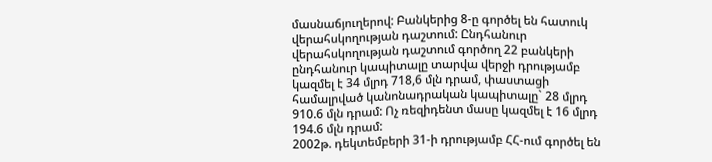մասնաճյուղերով: Բանկերից 8-ը գործել են հատուկ վերահսկողության դաշտում: Ընդհանուր վերահսկողության դաշտում գործող 22 բանկերի ընդհանուր կապիտալը տարվա վերջի դրությամբ կազմել է 34 մլրդ 718,6 մլն դրամ, փաստացի համալրված կանոնադրական կապիտալը` 28 մլրդ 910.6 մլն դրամ: Ոչ ռեզիդենտ մասը կազմել է 16 մլրդ 194.6 մլն դրամ:
2002թ. դեկտեմբերի 31-ի դրությամբ ՀՀ-ում գործել են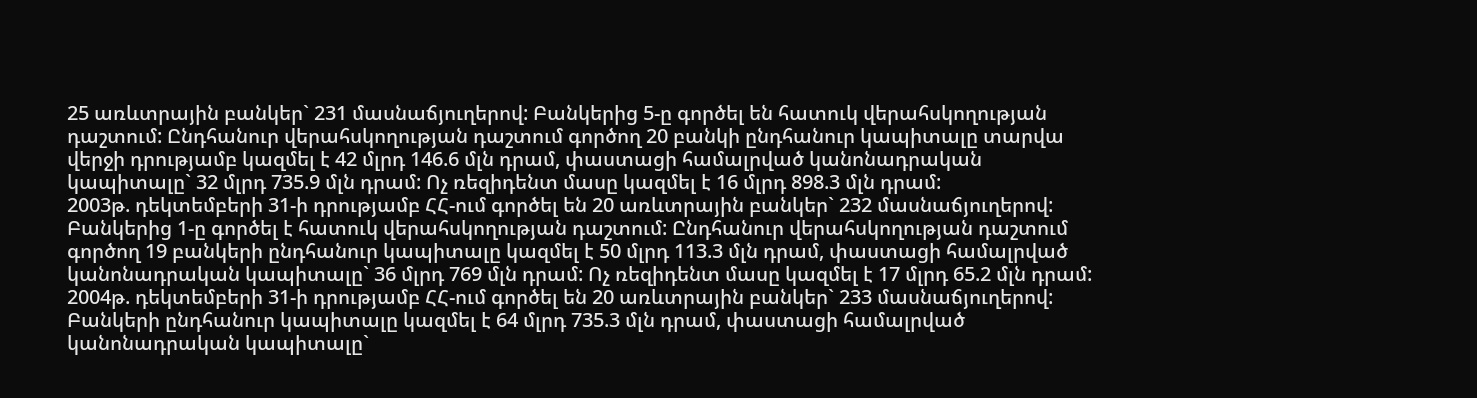25 առևտրային բանկեր` 231 մասնաճյուղերով: Բանկերից 5-ը գործել են հատուկ վերահսկողության դաշտում: Ընդհանուր վերահսկողության դաշտում գործող 20 բանկի ընդհանուր կապիտալը տարվա վերջի դրությամբ կազմել է 42 մլրդ 146.6 մլն դրամ, փաստացի համալրված կանոնադրական կապիտալը` 32 մլրդ 735.9 մլն դրամ: Ոչ ռեզիդենտ մասը կազմել է 16 մլրդ 898.3 մլն դրամ:
2003թ. դեկտեմբերի 31-ի դրությամբ ՀՀ-ում գործել են 20 առևտրային բանկեր` 232 մասնաճյուղերով: Բանկերից 1-ը գործել է հատուկ վերահսկողության դաշտում: Ընդհանուր վերահսկողության դաշտում գործող 19 բանկերի ընդհանուր կապիտալը կազմել է 50 մլրդ 113.3 մլն դրամ, փաստացի համալրված կանոնադրական կապիտալը` 36 մլրդ 769 մլն դրամ: Ոչ ռեզիդենտ մասը կազմել է 17 մլրդ 65.2 մլն դրամ:
2004թ. դեկտեմբերի 31-ի դրությամբ ՀՀ-ում գործել են 20 առևտրային բանկեր` 233 մասնաճյուղերով: Բանկերի ընդհանուր կապիտալը կազմել է 64 մլրդ 735.3 մլն դրամ, փաստացի համալրված կանոնադրական կապիտալը`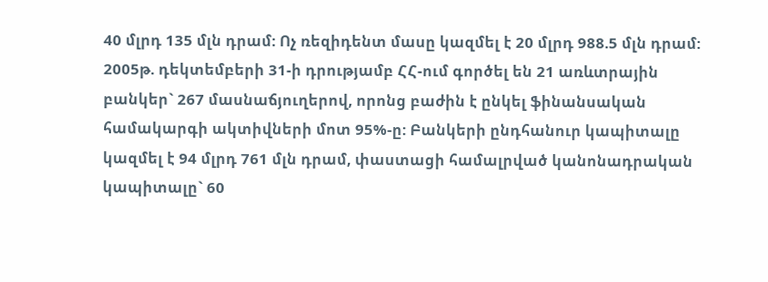40 մլրդ 135 մլն դրամ: Ոչ ռեզիդենտ մասը կազմել է 20 մլրդ 988.5 մլն դրամ:
2005թ. դեկտեմբերի 31-ի դրությամբ ՀՀ-ում գործել են 21 առևտրային բանկեր` 267 մասնաճյուղերով, որոնց բաժին է ընկել ֆինանսական համակարգի ակտիվների մոտ 95%-ը: Բանկերի ընդհանուր կապիտալը կազմել է 94 մլրդ 761 մլն դրամ, փաստացի համալրված կանոնադրական կապիտալը` 60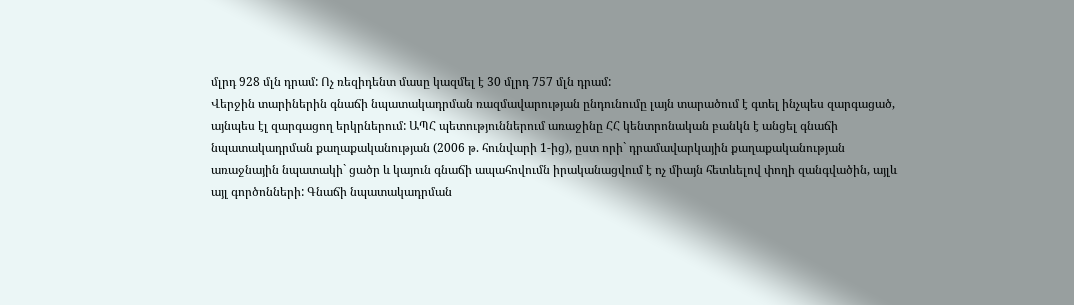մլրդ 928 մլն դրամ: Ոչ ռեզիդենտ մասը կազմել է 30 մլրդ 757 մլն դրամ:
Վերջին տարիներին գնաճի նպատակադրման ռազմավարության ընդունումը լայն տարածում է գտել ինչպես զարգացած, այնպես էլ զարգացող երկրներում: ԱՊՀ պետություններում առաջինը ՀՀ կենտրոնական բանկն է անցել գնաճի նպատակադրման քաղաքականության (2006 թ. հունվարի 1-ից), ըստ որի` դրամավարկային քաղաքականության առաջնային նպատակի` ցածր և կայուն գնաճի ապահովումն իրականացվում է ոչ միայն հետևելով փողի զանգվածին, այլև այլ գործոնների: Գնաճի նպատակադրման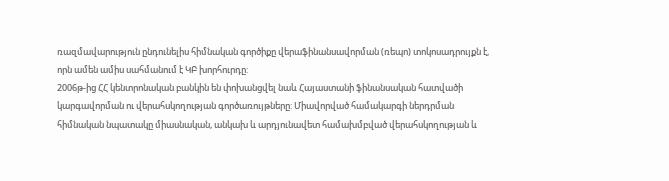ռազմավարություն ընդունելիս հիմնական գործիքը վերաֆինանսավորման (ռեպո) տոկոսադրույքն է, որն ամեն ամիս սահմանում է ԿԲ խորհուրդը:
2006թ-ից ՀՀ կենտրոնական բանկին են փոխանցվել նաև Հայաստանի ֆինանսական հատվածի կարգավորման ու վերահսկողության գործառույթները: Միավորված համակարգի ներդրման հիմնական նպատակը միասնական, անկախ և արդյունավետ համախմբված վերահսկողության և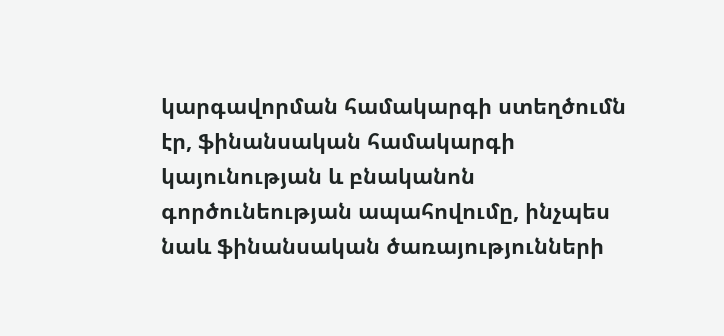կարգավորման համակարգի ստեղծումն էր, ֆինանսական համակարգի կայունության և բնականոն գործունեության ապահովումը, ինչպես նաև ֆինանսական ծառայությունների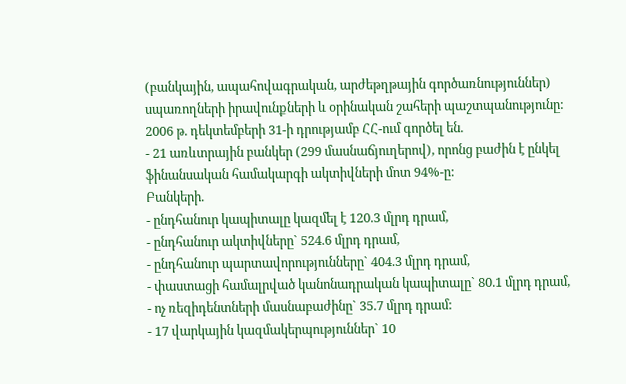(բանկային, ապահովագրական, արժեթղթային գործառնություններ) սպառողների իրավունքների և օրինական շահերի պաշտպանությունը:
2006 թ. դեկտեմբերի 31-ի դրությամբ ՀՀ-ում գործել են.
- 21 առևտրային բանկեր (299 մասնաճյուղերով), որոնց բաժին է ընկել ֆինանսական համակարգի ակտիվների մոտ 94%-ը:
Բանկերի.
- ընդհանուր կապիտալը կազմել է 120.3 մլրդ դրամ,
- ընդհանուր ակտիվները` 524.6 մլրդ դրամ,
- ընդհանուր պարտավորությունները` 404.3 մլրդ դրամ,
- փաստացի համալրված կանոնադրական կապիտալը` 80.1 մլրդ դրամ,
- ոչ ռեզիդենտների մասնաբաժինը` 35.7 մլրդ դրամ:
- 17 վարկային կազմակերպություններ` 10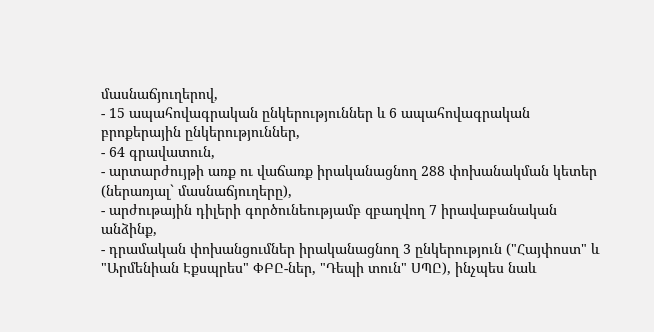մասնաճյուղերով,
- 15 ապահովագրական ընկերություններ և 6 ապահովագրական բրոքերային ընկերություններ,
- 64 գրավատուն,
- արտարժույթի առք ու վաճառք իրականացնող 288 փոխանակման կետեր (ներառյալ` մասնաճյուղերը),
- արժութային դիլերի գործունեությամբ զբաղվող 7 իրավաբանական անձինք,
- դրամական փոխանցումներ իրականացնող 3 ընկերություն ("Հայփոստ" և "Արմենիան Էքսպրես" ՓԲԸ-ներ, "Դեպի տուն" ՍՊԸ), ինչպես նաև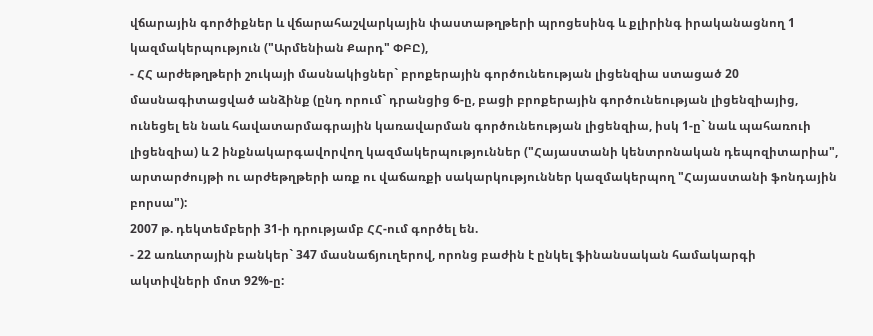վճարային գործիքներ և վճարահաշվարկային փաստաթղթերի պրոցեսինգ և քլիրինգ իրականացնող 1 կազմակերպություն ("Արմենիան Քարդ" ՓԲԸ),
- ՀՀ արժեթղթերի շուկայի մասնակիցներ` բրոքերային գործունեության լիցենզիա ստացած 20 մասնագիտացված անձինք (ընդ որում` դրանցից 6-ը, բացի բրոքերային գործունեության լիցենզիայից, ունեցել են նաև հավատարմագրային կառավարման գործունեության լիցենզիա, իսկ 1-ը` նաև պահառուի լիցենզիա) և 2 ինքնակարգավորվող կազմակերպություններ ("Հայաստանի կենտրոնական դեպոզիտարիա", արտարժույթի ու արժեթղթերի առք ու վաճառքի սակարկություններ կազմակերպող "Հայաստանի ֆոնդային բորսա"):
2007 թ. դեկտեմբերի 31-ի դրությամբ ՀՀ-ում գործել են.
- 22 առևտրային բանկեր` 347 մասնաճյուղերով, որոնց բաժին է ընկել ֆինանսական համակարգի ակտիվների մոտ 92%-ը: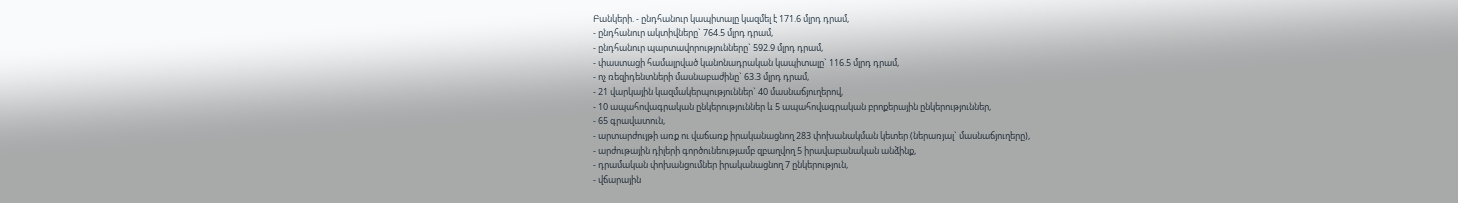Բանկերի. - ընդհանուր կապիտալը կազմել է 171.6 մլրդ դրամ,
- ընդհանուր ակտիվները` 764.5 մլրդ դրամ,
- ընդհանուր պարտավորությունները` 592.9 մլրդ դրամ,
- փաստացի համալրված կանոնադրական կապիտալը` 116.5 մլրդ դրամ,
- ոչ ռեզիդենտների մասնաբաժինը` 63.3 մլրդ դրամ,
- 21 վարկային կազմակերպություններ` 40 մասնաճյուղերով,
- 10 ապահովագրական ընկերություններ և 5 ապահովագրական բրոքերային ընկերություններ,
- 65 գրավատուն,
- արտարժույթի առք ու վաճառք իրականացնող 283 փոխանակման կետեր (ներառյալ` մասնաճյուղերը),
- արժութային դիլերի գործունեությամբ զբաղվող 5 իրավաբանական անձինք,
- դրամական փոխանցումներ իրականացնող 7 ընկերություն,
- վճարային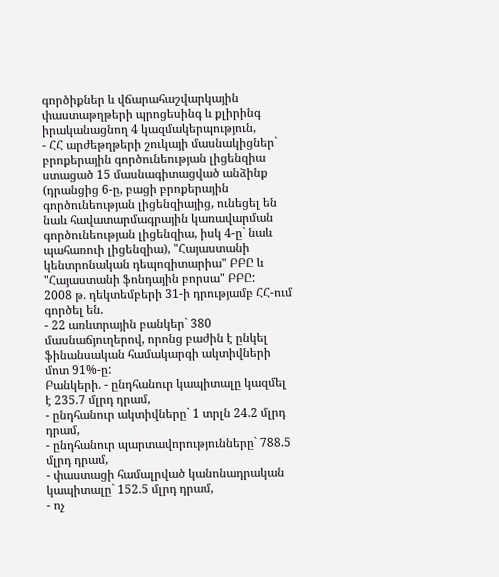գործիքներ և վճարահաշվարկային փաստաթղթերի պրոցեսինգ և քլիրինգ իրականացնող 4 կազմակերպություն,
- ՀՀ արժեթղթերի շուկայի մասնակիցներ` բրոքերային գործունեության լիցենզիա ստացած 15 մասնագիտացված անձինք (դրանցից 6-ը, բացի բրոքերային գործունեության լիցենզիայից, ունեցել են նաև հավատարմագրային կառավարման գործունեության լիցենզիա, իսկ 4-ը` նաև պահառուի լիցենզիա), "Հայաստանի կենտրոնական դեպոզիտարիա" ԲԲԸ և "Հայաստանի ֆոնդային բորսա" ԲԲԸ:
2008 թ. դեկտեմբերի 31-ի դրությամբ ՀՀ-ում գործել են.
- 22 առևտրային բանկեր` 380 մասնաճյուղերով, որոնց բաժին է ընկել ֆինանսական համակարգի ակտիվների մոտ 91%-ը:
Բանկերի. - ընդհանուր կապիտալը կազմել է 235.7 մլրդ դրամ,
- ընդհանուր ակտիվները` 1 տրլն 24.2 մլրդ դրամ,
- ընդհանուր պարտավորությունները` 788.5 մլրդ դրամ,
- փաստացի համալրված կանոնադրական կապիտալը` 152.5 մլրդ դրամ,
- ոչ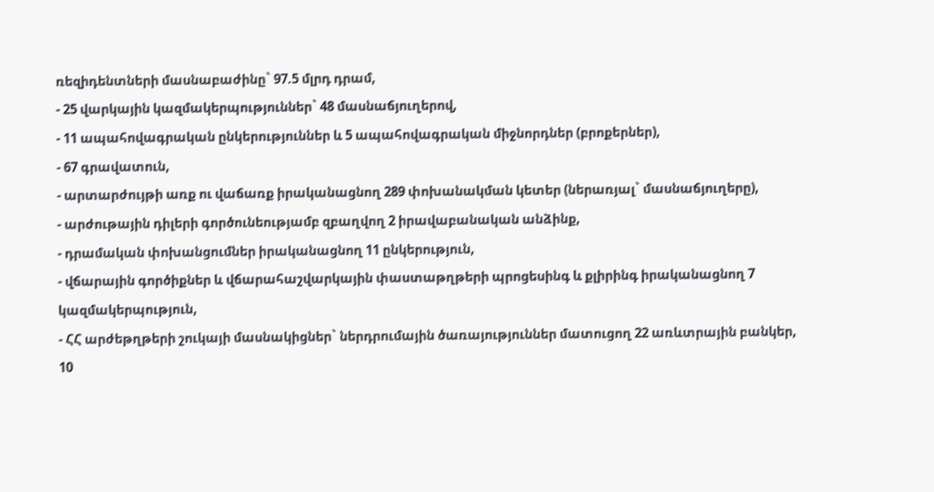ռեզիդենտների մասնաբաժինը` 97.5 մլրդ դրամ,
- 25 վարկային կազմակերպություններ` 48 մասնաճյուղերով,
- 11 ապահովագրական ընկերություններ և 5 ապահովագրական միջնորդներ (բրոքերներ),
- 67 գրավատուն,
- արտարժույթի առք ու վաճառք իրականացնող 289 փոխանակման կետեր (ներառյալ` մասնաճյուղերը),
- արժութային դիլերի գործունեությամբ զբաղվող 2 իրավաբանական անձինք,
- դրամական փոխանցումներ իրականացնող 11 ընկերություն,
- վճարային գործիքներ և վճարահաշվարկային փաստաթղթերի պրոցեսինգ և քլիրինգ իրականացնող 7 կազմակերպություն,
- ՀՀ արժեթղթերի շուկայի մասնակիցներ` ներդրումային ծառայություններ մատուցող 22 առևտրային բանկեր, 10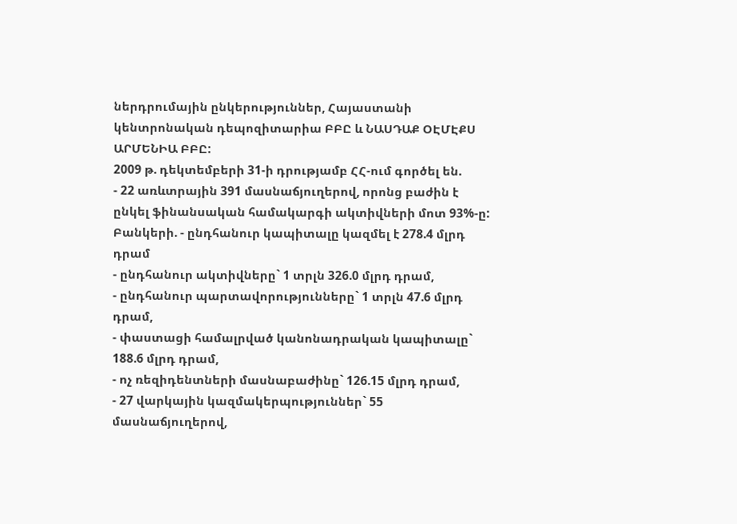ներդրումային ընկերություններ, Հայաստանի կենտրոնական դեպոզիտարիա ԲԲԸ և ՆԱՍԴԱՔ ՕԷՄԷՔՍ ԱՐՄԵՆԻԱ ԲԲԸ:
2009 թ. դեկտեմբերի 31-ի դրությամբ ՀՀ-ում գործել են.
- 22 առևտրային 391 մասնաճյուղերով, որոնց բաժին է ընկել ֆինանսական համակարգի ակտիվների մոտ 93%-ը:
Բանկերի. - ընդհանուր կապիտալը կազմել է 278.4 մլրդ դրամ
- ընդհանուր ակտիվները` 1 տրլն 326.0 մլրդ դրամ,
- ընդհանուր պարտավորությունները` 1 տրլն 47.6 մլրդ դրամ,
- փաստացի համալրված կանոնադրական կապիտալը` 188.6 մլրդ դրամ,
- ոչ ռեզիդենտների մասնաբաժինը` 126.15 մլրդ դրամ,
- 27 վարկային կազմակերպություններ` 55 մասնաճյուղերով,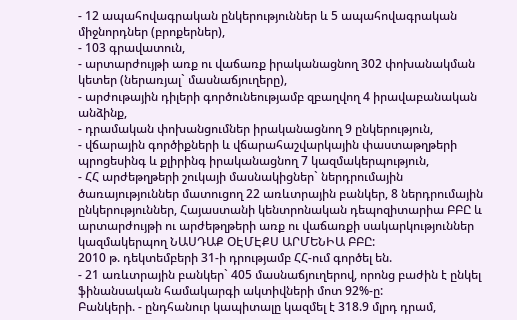- 12 ապահովագրական ընկերություններ և 5 ապահովագրական միջնորդներ (բրոքերներ),
- 103 գրավատուն,
- արտարժույթի առք ու վաճառք իրականացնող 302 փոխանակման կետեր (ներառյալ` մասնաճյուղերը),
- արժութային դիլերի գործունեությամբ զբաղվող 4 իրավաբանական անձինք,
- դրամական փոխանցումներ իրականացնող 9 ընկերություն,
- վճարային գործիքների և վճարահաշվարկային փաստաթղթերի պրոցեսինգ և քլիրինգ իրականացնող 7 կազմակերպություն,
- ՀՀ արժեթղթերի շուկայի մասնակիցներ` ներդրումային ծառայություններ մատուցող 22 առևտրային բանկեր, 8 ներդրումային ընկերություններ, Հայաստանի կենտրոնական դեպոզիտարիա ԲԲԸ և արտարժույթի ու արժեթղթերի առք ու վաճառքի սակարկություններ կազմակերպող ՆԱՍԴԱՔ ՕԷՄԷՔՍ ԱՐՄԵՆԻԱ ԲԲԸ:
2010 թ. դեկտեմբերի 31-ի դրությամբ ՀՀ-ում գործել են.
- 21 առևտրային բանկեր` 405 մասնաճյուղերով, որոնց բաժին է ընկել ֆինանսական համակարգի ակտիվների մոտ 92%-ը:
Բանկերի. - ընդհանուր կապիտալը կազմել է 318.9 մլրդ դրամ,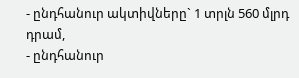- ընդհանուր ակտիվները` 1 տրլն 560 մլրդ դրամ,
- ընդհանուր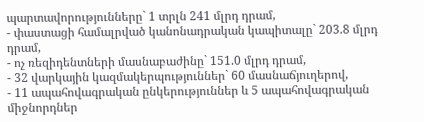պարտավորությունները` 1 տրլն 241 մլրդ դրամ,
- փաստացի համալրված կանոնադրական կապիտալը` 203.8 մլրդ դրամ,
- ոչ ռեզիդենտների մասնաբաժինը` 151.0 մլրդ դրամ,
- 32 վարկային կազմակերպություններ` 60 մասնաճյուղերով,
- 11 ապահովագրական ընկերություններ և 5 ապահովագրական միջնորդներ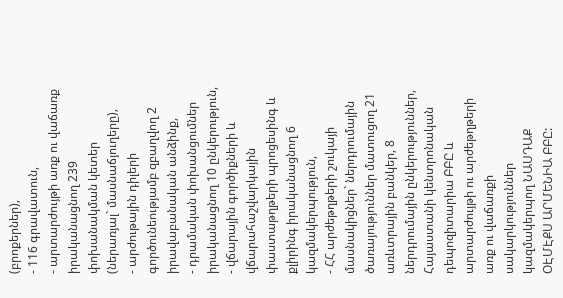(բրոքերներ),
- 116 գրավատուն,
- արտարժույթի առք ու վաճառք իրականացնող 239 փոխանակման կետեր (ներառյալ` մասնաճյուղերը),
- արժութային դիլերի գործունեությամբ զբաղվող 2 իրավաբանական անձինք,
- դրամական փոխանցումներ իրականացնող 10 ընկերություն,
- վճարային գործիքների և վճարահաշվարկային փաստաթղթերի պրոցեսինգ և քլիրինգ իրականացնող 6 կազմակերպություն,
- ՀՀ արժեթղթերի շուկայի մասնակիցներ` ներդրումային ծառայություններ մատուցող 21 առևտրային բանկեր, 8 ներդրումային ընկերություններ, Հայաստանի կենտրոնական դեպոզիտարիա ԲԲԸ և արտարժույթի ու արժեթղթերի առք ու վաճառքի սակարկություններ կազմակերպող ՆԱՍԴԱՔ ՕԷՄԷՔՍ ԱՐՄԵՆԻԱ ԲԲԸ: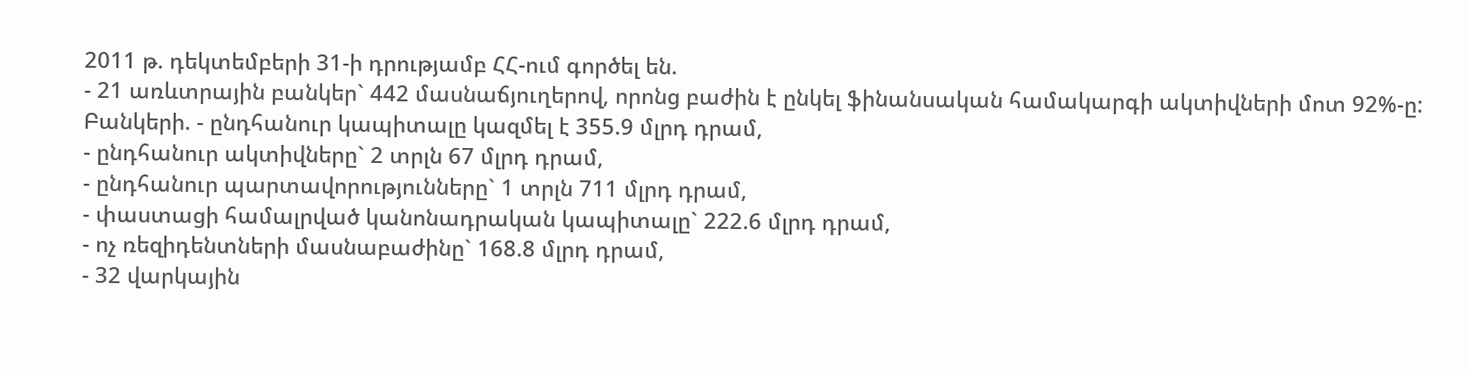2011 թ. դեկտեմբերի 31-ի դրությամբ ՀՀ-ում գործել են.
- 21 առևտրային բանկեր` 442 մասնաճյուղերով, որոնց բաժին է ընկել ֆինանսական համակարգի ակտիվների մոտ 92%-ը:
Բանկերի. - ընդհանուր կապիտալը կազմել է 355.9 մլրդ դրամ,
- ընդհանուր ակտիվները` 2 տրլն 67 մլրդ դրամ,
- ընդհանուր պարտավորությունները` 1 տրլն 711 մլրդ դրամ,
- փաստացի համալրված կանոնադրական կապիտալը` 222.6 մլրդ դրամ,
- ոչ ռեզիդենտների մասնաբաժինը` 168.8 մլրդ դրամ,
- 32 վարկային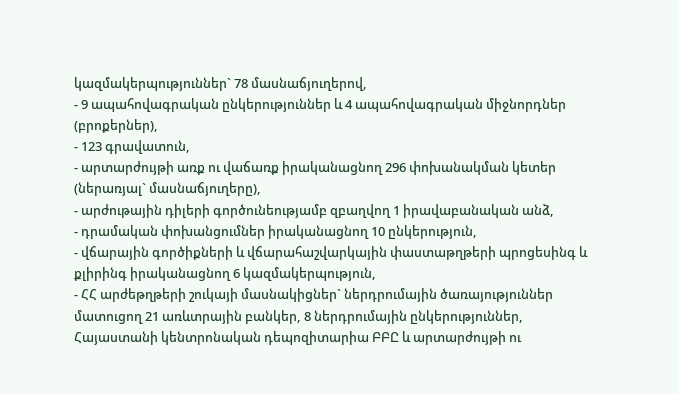կազմակերպություններ` 78 մասնաճյուղերով,
- 9 ապահովագրական ընկերություններ և 4 ապահովագրական միջնորդներ (բրոքերներ),
- 123 գրավատուն,
- արտարժույթի առք ու վաճառք իրականացնող 296 փոխանակման կետեր (ներառյալ` մասնաճյուղերը),
- արժութային դիլերի գործունեությամբ զբաղվող 1 իրավաբանական անձ,
- դրամական փոխանցումներ իրականացնող 10 ընկերություն,
- վճարային գործիքների և վճարահաշվարկային փաստաթղթերի պրոցեսինգ և քլիրինգ իրականացնող 6 կազմակերպություն,
- ՀՀ արժեթղթերի շուկայի մասնակիցներ` ներդրումային ծառայություններ մատուցող 21 առևտրային բանկեր, 8 ներդրումային ընկերություններ, Հայաստանի կենտրոնական դեպոզիտարիա ԲԲԸ և արտարժույթի ու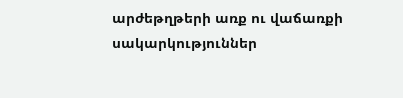արժեթղթերի առք ու վաճառքի սակարկություններ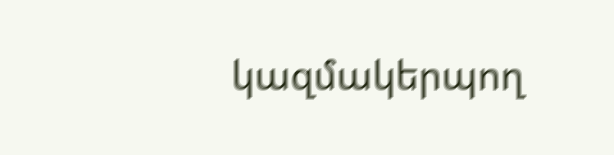կազմակերպող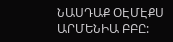ՆԱՍԴԱՔ ՕԷՄԷՔՍ ԱՐՄԵՆԻԱ ԲԲԸ: